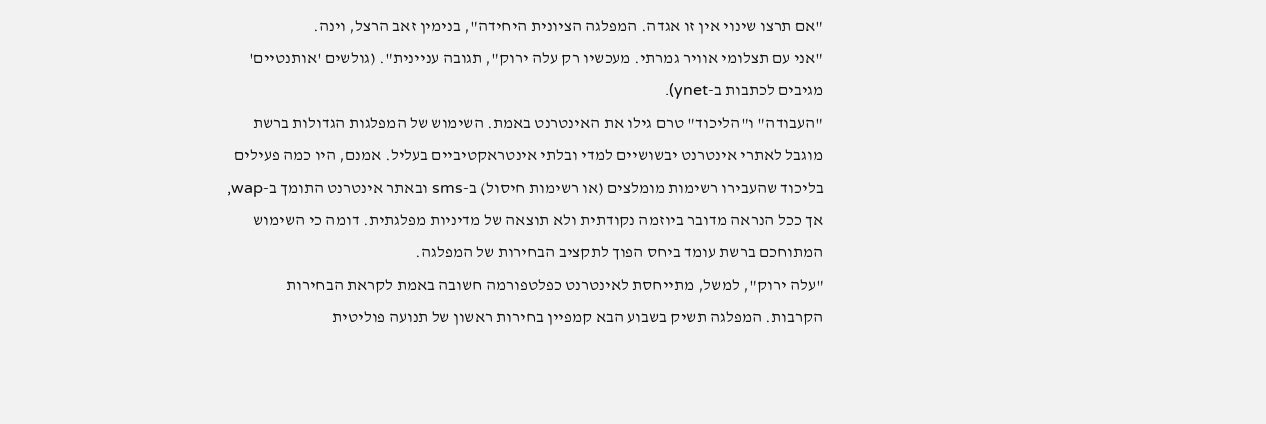"אם תרצו שינוי אין זו אגדה. המפלגה הציונית היחידה", בנימין זאב הרצל, וינה.
"אני עם תצלומי אוויר גמרתי. מעכשיו רק עלה ירוק", תגובה עניינית". (גולשים 'אותנטיים' מגיבים לכתבות ב-ynet).
"העבודה" ו"הליכוד" טרם גילו את האינטרנט באמת. השימוש של המפלגות הגדולות ברשת מוגבל לאתרי אינטרנט יבשושיים למדי ובלתי אינטראקטיביים בעליל. אמנם, היו כמה פעילים בליכוד שהעבירו רשימות מומלצים (או רשימות חיסול) ב-sms ובאתר אינטרנט התומך ב-wap, אך ככל הנראה מדובר ביוזמה נקודתית ולא תוצאה של מדיניות מפלגתית. דומה כי השימוש המתוחכם ברשת עומד ביחס הפוך לתקציב הבחירות של המפלגה.
"עלה ירוק", למשל, מתייחסת לאינטרנט כפלטפורמה חשובה באמת לקראת הבחירות הקרבות. המפלגה תשיק בשבוע הבא קמפיין בחירות ראשון של תנועה פוליטית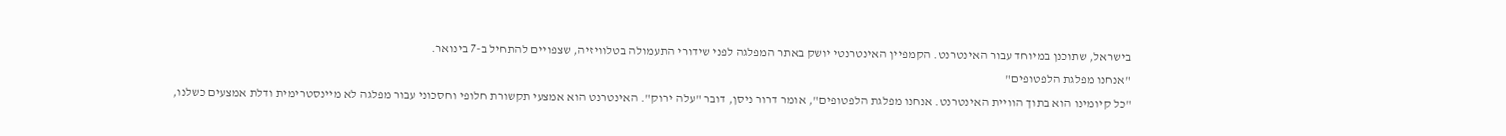בישראל, שתוכנן במיוחד עבור האינטרנט. הקמפיין האינטרנטי יושק באתר המפלגה לפני שידורי התעמולה בטלוויזיה, שצפויים להתחיל ב-7 בינואר.
"אנחנו מפלגת הלפטופים"
"כל קיומינו הוא בתוך הוויית האינטרנט. אנחנו מפלגת הלפטופים", אומר דרור ניסן, דובר "עלה ירוק". האינטרנט הוא אמצעי תקשורת חלופי וחסכוני עבור מפלגה לא מיינסטרימית ודלת אמצעים כשלנו,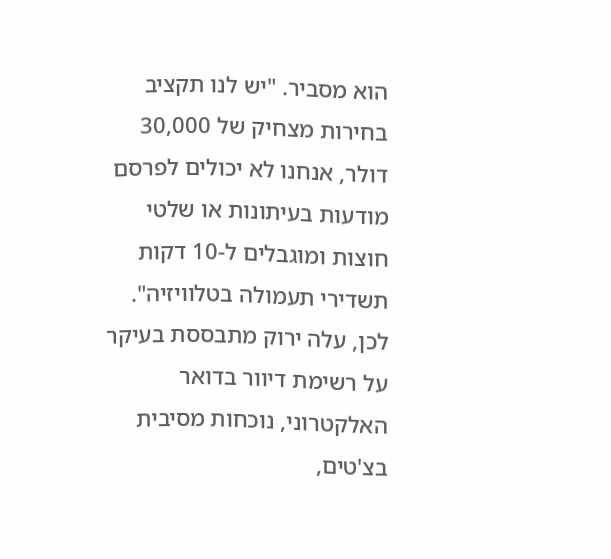הוא מסביר. "יש לנו תקציב בחירות מצחיק של 30,000 דולר, אנחנו לא יכולים לפרסם מודעות בעיתונות או שלטי חוצות ומוגבלים ל-10 דקות תשדירי תעמולה בטלוויזיה".
לכן, עלה ירוק מתבססת בעיקר על רשימת דיוור בדואר האלקטרוני, נוכחות מסיבית בצ'טים,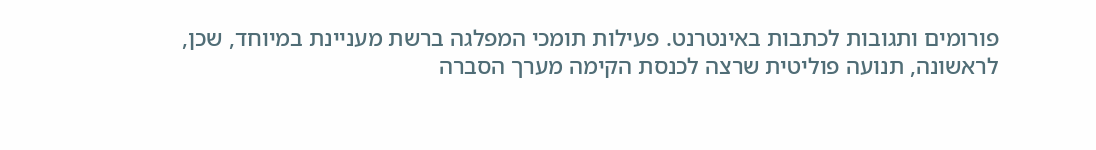פורומים ותגובות לכתבות באינטרנט. פעילות תומכי המפלגה ברשת מעניינת במיוחד, שכן, לראשונה, תנועה פוליטית שרצה לכנסת הקימה מערך הסברה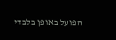הפועל באופן בלבדי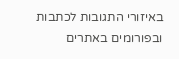באיזורי התגובות לכתבות ובפורומים באתרים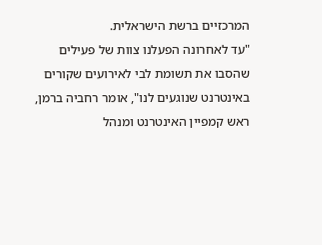המרכזיים ברשת הישראלית.
"עד לאחרונה הפעלנו צוות של פעילים שהסבו את תשומת לבי לאירועים שקורים באינטרנט שנוגעים לנו", אומר רחביה ברמן, ראש קמפיין האינטרנט ומנהל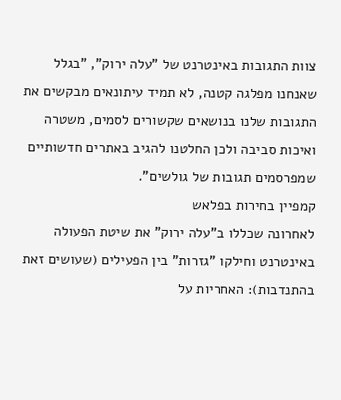צוות התגובות באינטרנט של "עלה ירוק", "בגלל שאנחנו מפלגה קטנה, לא תמיד עיתונאים מבקשים את התגובות שלנו בנושאים שקשורים לסמים, משטרה ואיכות סביבה ולכן החלטנו להגיב באתרים חדשותיים שמפרסמים תגובות של גולשים".
קמפיין בחירות בפלאש
לאחרונה שכללו ב"עלה ירוק" את שיטת הפעולה באינטרנט וחילקו "גזרות" בין הפעילים (שעושים זאת בהתנדבות): האחריות על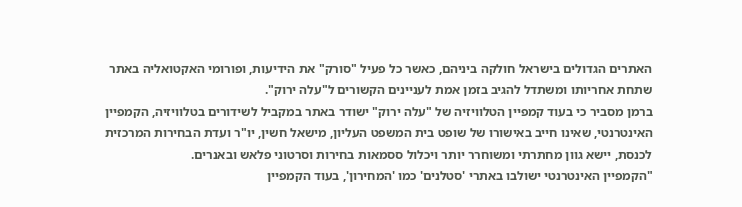האתרים הגדולים בישראל חולקה ביניהם, כאשר כל פעיל "סורק" את הידיעות, ופורומי האקטואליה באתר שתחת אחריותו ומשתדל להגיב בזמן אמת לעניינים הקשורים ל"עלה ירוק".
ברמן מסביר כי בעוד קמפיין הטלוויזיה של "עלה ירוק" ישודר באתר במקביל לשידורים בטלוויזיה, הקמפיין האינטרנטי, שאינו חייב באישורו של שופט בית המשפט העליון, מישאל חשין, יו"ר ועדת הבחירות המרכזית לכנסת, יישא גוון מחתרתי ומשוחרר יותר ויכלול ססמאות בחירות וסרטוני פלאש ובאנרים.
"הקמפיין האינטרנטי ישולבו באתרי 'סטלנים' כמו 'המחירון', בעוד הקמפיין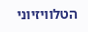הטלוויזיוני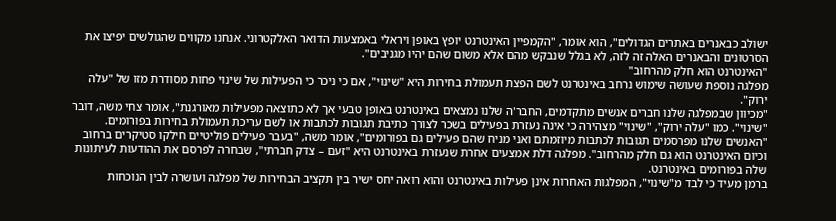ישולב כבאנרים באתרים הגדולים", הוא אומר, "הקמפיין האינטרנט יופץ באופן ויראלי באמצעות הדואר האלקטרוני. אנחנו מקווים שהגולשים יפיצו את הסרטונים והבאנרים האלה זה לזה, לא בגלל שנבקש מהם אלא משום שהם יהיו מגניבים".
"האינטרנט הוא חלק מהרחוב"
מפלגה נוספת שעושה שימוש נרחב באינטרנט לשם הפצת תעמולת בחירות היא "שינוי", אם כי ניכר כי הפעילות של שינוי פחות מסודרת מזו של "עלה ירוק".
"מכיוון שבמפלגה שלנו חברים אנשים מתקדמים, החבר'ה שלנו נמצאים באינטרנט באופן טבעי אך לא כתוצאה מפעילות מאורגנת", אומר צחי משה, דובר "שינוי". כמו "עלה ירוק", "שינוי" מצהירה כי אינה נעזרת בפעילים בשכר לצורך כתיבת תגובות לכתבות או לשם עריכת תעמולת בחירות בפורומים.
"האנשים שלנו מפרסמים תגובות לכתבות מיוזמתם ואני מניח שהם פעילים גם בפורומים", אומר משה, "בעבר פעילים פוליטיים חילקו סטיקרים ברחוב וכיום האינטרנט הוא גם חלק מהרחוב". מפלגה דלת אמצעים אחרת שנעזרת באינטרנט היא "זעם – צדק חברתי", שבחרה לפרסם את ההודעות לעיתונות שלה בפורומים באינטרנט.
ברמן מעיד כי לבד מ"שינוי", המפלגות האחרות אינן פעילות באינטרנט והוא רואה יחס ישיר בין תקציב הבחירות של מפלגה ועושרה לבין הנוכחות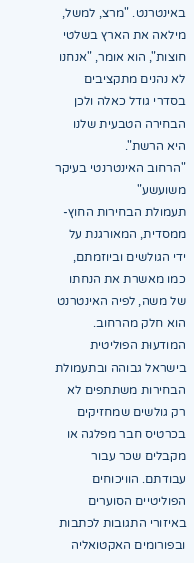באינטרנט. "מרצ, למשל, מילאה את הארץ בשלטי חוצות", הוא אומר, "אנחנו לא נהנים מתקציבים בסדרי גודל כאלה ולכן הבחירה הטבעית שלנו היא הרשת".
"הרחוב האינטרנטי בעיקר משועשע"
תעמולת הבחירות החוץ-ממסדית, המאורגנת על ידי הגולשים וביוזמתם, כמו מאשרת את הנחתו של משה, לפיה האינטרנט הוא חלק מהרחוב. המודעוּת הפוליטית בישראל גבוהה ובתעמולת הבחירות משתתפים לא רק גולשים שמחזיקים בכרטיס חבר מפלגה או מקבלים שכר עבור עבודתם. הוויכוחים הפוליטיים הסוערים באיזורי התגובות לכתבות ובפורומים האקטואליה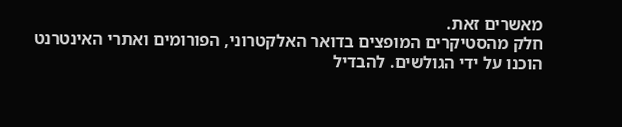מאשרים זאת.
חלק מהסטיקרים המופצים בדואר האלקטרוני, הפורומים ואתרי האינטרנט הוכנו על ידי הגולשים. להבדיל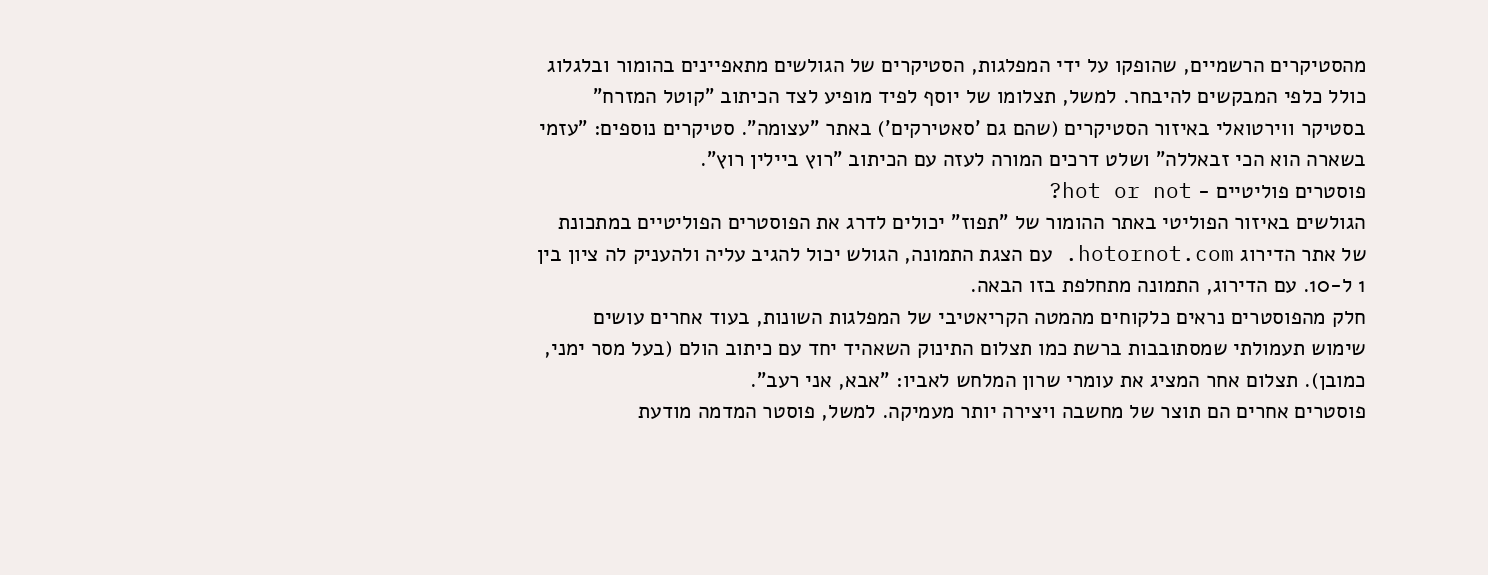מהסטיקרים הרשמיים, שהופקו על ידי המפלגות, הסטיקרים של הגולשים מתאפיינים בהומור ובלגלוג כולל כלפי המבקשים להיבחר. למשל, תצלומו של יוסף לפיד מופיע לצד הכיתוב "קוטל המזרח" בסטיקר ווירטואלי באיזור הסטיקרים (שהם גם 'סאטירקים') באתר "עצומה". סטיקרים נוספים: "עזמי בשארה הוא הכי זבאללה" ושלט דרכים המורה לעזה עם הכיתוב "רוץ ביילין רוץ".
פוסטרים פוליטיים - hot or not?
הגולשים באיזור הפוליטי באתר ההומור של "תפוז" יכולים לדרג את הפוסטרים הפוליטיים במתכונת של אתר הדירוג hotornot.com. עם הצגת התמונה, הגולש יכול להגיב עליה ולהעניק לה ציון בין 1 ל-10. עם הדירוג, התמונה מתחלפת בזו הבאה.
חלק מהפוסטרים נראים כלקוחים מהמטה הקריאטיבי של המפלגות השונות, בעוד אחרים עושים שימוש תעמולתי שמסתובבות ברשת כמו תצלום התינוק השאהיד יחד עם כיתוב הולם (בעל מסר ימני, כמובן). תצלום אחר המציג את עומרי שרון המלחש לאביו: "אבא, אני רעב".
פוסטרים אחרים הם תוצר של מחשבה ויצירה יותר מעמיקה. למשל, פוסטר המדמה מודעת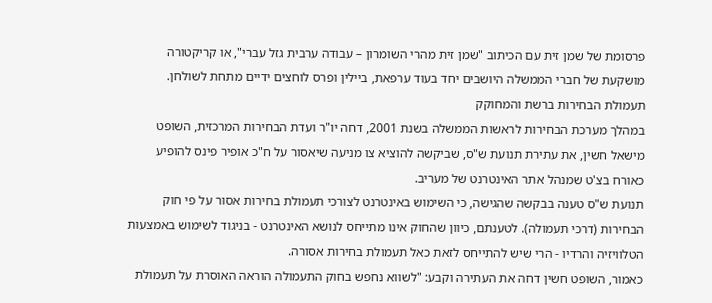פרסומת של שמן זית עם הכיתוב "שמן זית מהרי השומרון – עבודה ערבית גזל עברי", או קריקטורה מושקעת של חברי הממשלה היושבים יחד בעוד ערפאת, ביילין ופרס לוחצים ידיים מתחת לשולחן.
תעמולת הבחירות ברשת והמחוקק
במהלך מערכת הבחירות לראשות הממשלה בשנת 2001, דחה יו"ר ועדת הבחירות המרכזית, השופט מישאל חשין, את עתירת תנועת ש"ס, שביקשה להוציא צו מניעה שיאסור על ח"כ אופיר פינס להופיע כאורח בצ'ט שמנהל אתר האינטרנט של מעריב.
תנועת ש"ס טענה בבקשה שהגישה, כי השימוש באינטרנט לצורכי תעמולת בחירות אסור על פי חוק הבחירות (דרכי תעמולה). לטענתם, כיוון שהחוק אינו מתייחס לנושא האינטרנט - בניגוד לשימוש באמצעות הטלוויזיה והרדיו - הרי שיש להתייחס לזאת כאל תעמולת בחירות אסורה.
כאמור, השופט חשין דחה את העתירה וקבע: "לשווא נחפש בחוק התעמולה הוראה האוסרת על תעמולת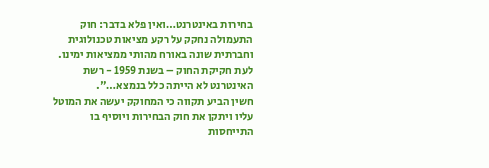בחירות באינטרנט…ואין פלא בדבר: חוק התעמולה נחקק על רקע מציאות טכנולוגית וחברתית שונה באורח מהותי ממציאות ימינו. לעת חקיקת החוק – בשנת 1959 - רשת האינטרנט לא הייתה כלל בנמצא…".
חשין הביע תקווה כי המחוקק יעשה את המוטל עליו ויתקן את חוק הבחירות ויוסיף בו התייחסות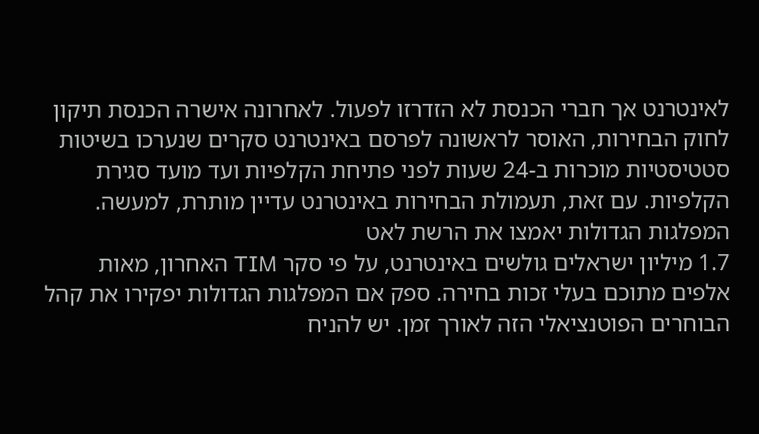לאינטרנט אך חברי הכנסת לא הזדרזו לפעול. לאחרונה אישרה הכנסת תיקון לחוק הבחירות, האוסר לראשונה לפרסם באינטרנט סקרים שנערכו בשיטות סטטיסטיות מוכרות ב-24 שעות לפני פתיחת הקלפיות ועד מועד סגירת הקלפיות. עם זאת, תעמולת הבחירות באינטרנט עדיין מותרת, למעשה.
המפלגות הגדולות יאמצו את הרשת לאט
1.7 מיליון ישראלים גולשים באינטרנט, על פי סקר TIM האחרון, מאות אלפים מתוכם בעלי זכות בחירה. ספק אם המפלגות הגדולות יפקירו את קהל הבוחרים הפוטנציאלי הזה לאורך זמן. יש להניח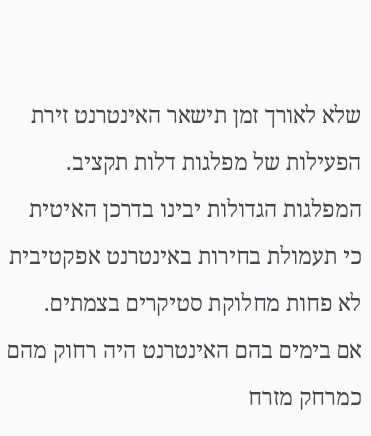שלא לאורך זמן תישאר האינטרנט זירת הפעילות של מפלגות דלות תקציב. המפלגות הגדולות יבינו בדרכן האיטית כי תעמולת בחירות באינטרנט אפקטיבית לא פחות מחלוקת סטיקרים בצמתים.
אם בימים בהם האינטרנט היה רחוק מהם כמרחק מזרח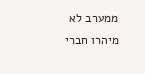ממערב לא מיהרו חברי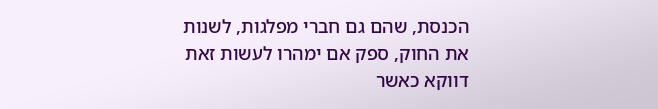הכנסת, שהם גם חברי מפלגות, לשנות את החוק, ספק אם ימהרו לעשות זאת דווקא כאשר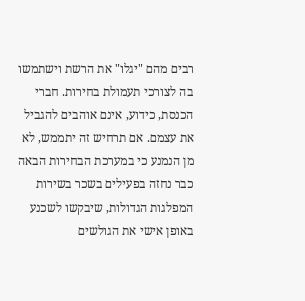רבים מהם "יגלו" את הרשת וישתמשו בה לצורכי תעמולת בחירות. חברי הכנסת, כידוע, אינם אוהבים להגביל את עצמם. אם תרחיש זה יתממש, לא מן הנמנע כי במערכת הבחירות הבאה כבר נחזה בפעילים בשכר בשירות המפלגות הגדולות, שיבקשו לשכנע באופן אישי את הגולשים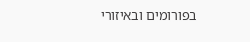בפורומים ובאיזורי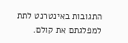התגובות באינטרנט לתת למפלגתם את קולם.